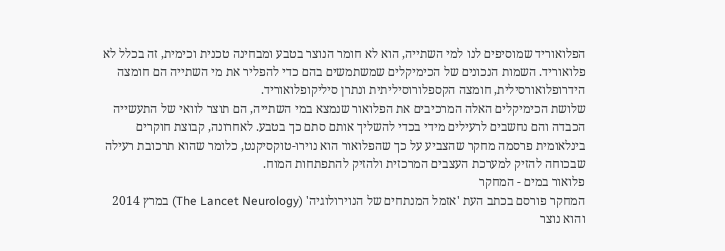הפלואוריד שמוסיפים לנו למי השתייה, הוא לא חומר הנוצר בטבע ומבחינה טכנית וכימית, זה בכלל לא פלואוריד. השמות הנכונים של הכימיקלים שמשתמשים בהם כדי להפליר את מי השתייה הם חומצה הידרופלואורסילית, חומצה הקספלורוסיליתית ונתרן סיליקופלואוריד.
שלושת הכימיקלים האלה המרכיבים את הפלואור שנמצא במי השתייה, הם תוצר לוואי של התעשייה הכבדה והם נחשבים לרעילים מידי בכדי להשליך אותם סתם כך בטבע. לאחרונה, קבוצת חוקרים בינלאומית פרסמה מחקר שהצביע על כך שהפלואור הוא נוירו-טוקסיקנט, כלומר שהוא תרכובת רעילה שבכוחה להזיק למערכת העצבים המרכזית ולהזיק להתפתחות המוח.
פלואור במים - המחקר
המחקר פורסם בכתב העת 'אזמל המנתחים של הנוירולוגיה' (The Lancet Neurology) במרץ 2014 והוא נוצר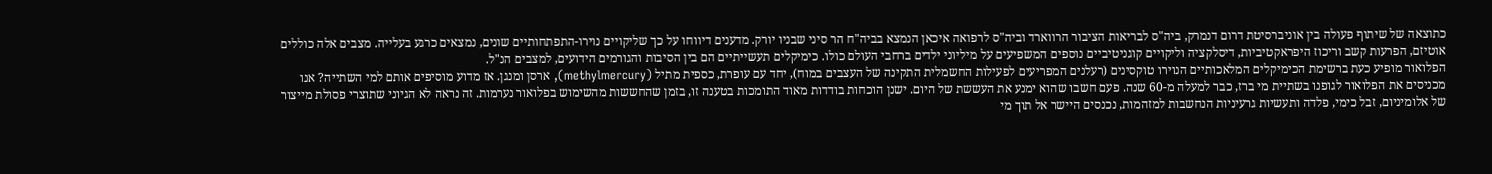כתוצאה של שיתוף פעולה בין אוניברסיטת דרום דנמרק, ביה"ס לבריאות הציבור הרווארד וביה"ס לרפואה איכאן הנמצא בביה"ח הר סיני שבניו יורק. מדענים דיווחו על כך שליקויים נוירו-התפתחותיים שונים, נמצאים כרגע בעלייה. מצבים אלה כוללים אוטיזם, הפרעות קשב וריכוז היפראקטיביות, דיסלקציה וליקויים קוגניטיביים נוספים המשפיעים על מיליוני ילדים ברחבי העולם כולו. כימיקלים תעשייתיים הם בין הסיבות והגורמים הידועים, למצבים הנ"ל.
הפלואור מופיע כעת ברשימת הכימיקלים המלאכותיים הנוירו טוקסינים (רעלנים המפריעים לפעילות החשמלית התקינה של העצבים במוח), יחד עם עופרת, כספית מתיל (methylmercury), ארסן ומנגן. אז מדוע מוסיפים אותם למי השתייה? אנו מכניסים את הפלואור לגופנו בשתיית מי ברז, כבר למעלה מ-60 שנה. פעם חשבו שהוא ימנע את העששת של היום. ישנן הוכחות בודדות מאוד התומכות בטענה זו, בזמן שהחששות מהשימוש בפלואור נערמות. זה נראה לא הגיוני שתוצרי פסולת מייצור של אלומיניום, זבל כימי, פלדה ותעשיות גרעיניות הנחשבות למזהמות, נכנסים היישר אל תוך מי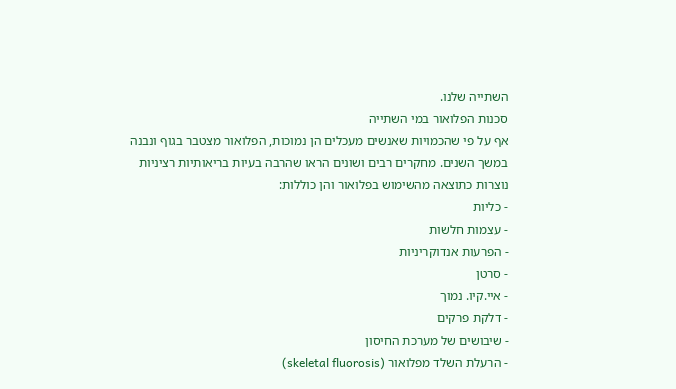השתייה שלנו.
סכנות הפלואור במי השתייה
אף על פי שהכמויות שאנשים מעכלים הן נמוכות, הפלואור מצטבר בגוף ונבנה במשך השנים. מחקרים רבים ושונים הראו שהרבה בעיות בריאותיות רציניות נוצרות כתוצאה מהשימוש בפלואור והן כוללות:
- כליות
- עצמות חלשות
- הפרעות אנדוקריניות
- סרטן
- איי.קיו. נמוך
- דלקת פרקים
- שיבושים של מערכת החיסון
- הרעלת השלד מפלואור (skeletal fluorosis)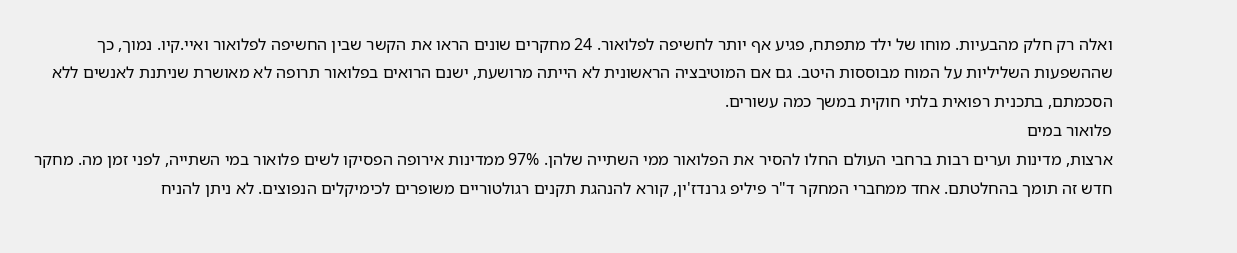ואלה רק חלק מהבעיות. מוחו של ילד מתפתח, פגיע אף יותר לחשיפה לפלואור. 24 מחקרים שונים הראו את הקשר שבין החשיפה לפלואור ואיי.קיו. נמוך, כך שההשפעות השליליות על המוח מבוססות היטב. גם אם המוטיבציה הראשונית לא הייתה מרושעת, ישנם הרואים בפלואור תרופה לא מאושרת שניתנת לאנשים ללא הסכמתם, בתכנית רפואית בלתי חוקית במשך כמה עשורים.
פלואור במים
ארצות, מדינות וערים רבות ברחבי העולם החלו להסיר את הפלואור ממי השתייה שלהן. 97% ממדינות אירופה הפסיקו לשים פלואור במי השתייה, לפני זמן מה. מחקר חדש זה תומך בהחלטתם. אחד ממחברי המחקר ד"ר פיליפ גרנדז'ין, קורא להנהגת תקנים רגולטוריים משופרים לכימיקלים הנפוצים. לא ניתן להניח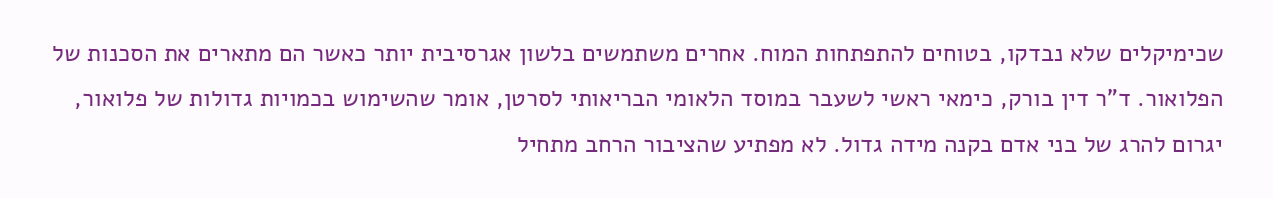שכימיקלים שלא נבדקו, בטוחים להתפתחות המוח. אחרים משתמשים בלשון אגרסיבית יותר כאשר הם מתארים את הסכנות של הפלואור. ד"ר דין בורק, כימאי ראשי לשעבר במוסד הלאומי הבריאותי לסרטן, אומר שהשימוש בכמויות גדולות של פלואור, יגרום להרג של בני אדם בקנה מידה גדול. לא מפתיע שהציבור הרחב מתחיל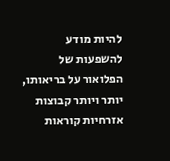להיות מודע להשפעות של הפלואור על בריאותו, יותר ויותר קבוצות אזרחיות קוראות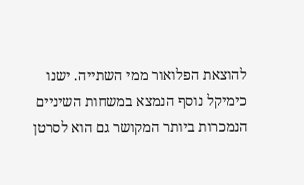להוצאת הפלואור ממי השתייה. ישנו כימיקל נוסף הנמצא במשחות השיניים הנמכרות ביותר המקושר גם הוא לסרטן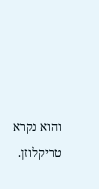והוא נקרא טריקלוזן.